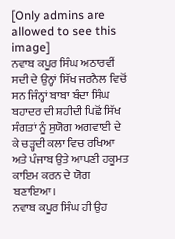[Only admins are allowed to see this image]
ਨਵਾਬ ਕਪੂਰ ਸਿੰਘ ਅਠਾਰਵੀਂ ਸਦੀ ਦੇ ਉਨ੍ਹਾਂ ਸਿੱਖ ਜਰਨੈਲ ਵਿਚੋਂ ਸਨ ਜਿੰਨ੍ਹਾਂ ਬਾਬਾ ਬੰਦਾ ਸਿੰਘ ਬਹਾਦਰ ਦੀ ਸ਼ਹੀਦੀ ਪਿਛੋਂ ਸਿੱਖ ਸੰਗਤਾਂ ਨੂੰ ਸੁਯੋਗ ਅਗਵਾਈ ਦੇ ਕੇ ਚੜ੍ਹਦੀ ਕਲਾ ਵਿਚ ਰਖਿਆ ਅਤੇ ਪੰਜਾਬ ਉਤੇ ਆਪਣੀ ਹਕੂਮਤ ਕਾਇਮ ਕਰਨ ਦੇ ਯੋਗ ਬਣਾਇਆ।
ਨਵਾਬ ਕਪੂਰ ਸਿੰਘ ਹੀ ਉਹ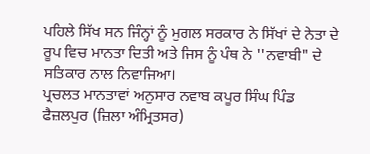ਪਹਿਲੇ ਸਿੱਖ ਸਨ ਜਿੰਨ੍ਹਾਂ ਨੂੰ ਮੁਗਲ ਸਰਕਾਰ ਨੇ ਸਿੱਖਾਂ ਦੇ ਨੇਤਾ ਦੇ ਰੂਪ ਵਿਚ ਮਾਨਤਾ ਦਿਤੀ ਅਤੇ ਜਿਸ ਨੂੰ ਪੰਥ ਨੇ ''ਨਵਾਬੀ" ਦੇ ਸਤਿਕਾਰ ਨਾਲ ਨਿਵਾਜਿਆ।
ਪ੍ਰਚਲਤ ਮਾਨਤਾਵਾਂ ਅਨੁਸਾਰ ਨਵਾਬ ਕਪੂਰ ਸਿੰਘ ਪਿੰਡ ਫੈਜ਼ਲਪੁਰ (ਜ਼ਿਲਾ ਅੰਮ੍ਰਿਤਸਰ)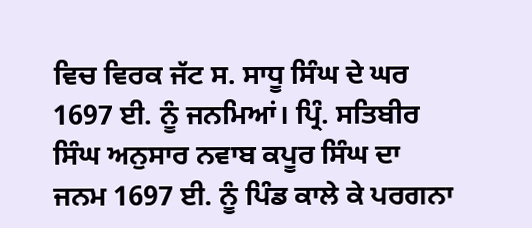ਵਿਚ ਵਿਰਕ ਜੱਟ ਸ. ਸਾਧੂ ਸਿੰਘ ਦੇ ਘਰ 1697 ਈ. ਨੂੰ ਜਨਮਿਆਂ। ਪ੍ਰਿੰ. ਸਤਿਬੀਰ ਸਿੰਘ ਅਨੁਸਾਰ ਨਵਾਬ ਕਪੂਰ ਸਿੰਘ ਦਾ ਜਨਮ 1697 ਈ. ਨੂੰ ਪਿੰਡ ਕਾਲੇ ਕੇ ਪਰਗਨਾ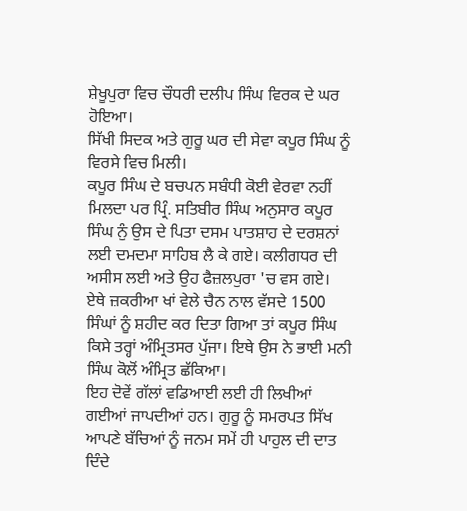ਸ਼ੇਖੂਪੁਰਾ ਵਿਚ ਚੌਧਰੀ ਦਲੀਪ ਸਿੰਘ ਵਿਰਕ ਦੇ ਘਰ ਹੋਇਆ।
ਸਿੱਖੀ ਸਿਦਕ ਅਤੇ ਗੁਰੂ ਘਰ ਦੀ ਸੇਵਾ ਕਪੂਰ ਸਿੰਘ ਨੂੰ ਵਿਰਸੇ ਵਿਚ ਮਿਲੀ।
ਕਪੂਰ ਸਿੰਘ ਦੇ ਬਚਪਨ ਸਬੰਧੀ ਕੋਈ ਵੇਰਵਾ ਨਹੀਂ ਮਿਲਦਾ ਪਰ ਪ੍ਰਿੰ. ਸਤਿਬੀਰ ਸਿੰਘ ਅਨੁਸਾਰ ਕਪੂਰ ਸਿੰਘ ਨੁੰ ਉਸ ਦੇ ਪਿਤਾ ਦਸਮ ਪਾਤਸ਼ਾਹ ਦੇ ਦਰਸ਼ਨਾਂ ਲਈ ਦਮਦਮਾ ਸਾਹਿਬ ਲੈ ਕੇ ਗਏ। ਕਲੀਗਧਰ ਦੀ ਅਸੀਸ ਲਈ ਅਤੇ ਉਹ ਫੈਜ਼ਲਪੁਰਾ 'ਚ ਵਸ ਗਏ।
ਏਥੇ ਜ਼ਕਰੀਆ ਖਾਂ ਵੇਲੇ ਚੈਨ ਨਾਲ ਵੱਸਦੇ 1500 ਸਿੰਘਾਂ ਨੂੰ ਸ਼ਹੀਦ ਕਰ ਦਿਤਾ ਗਿਆ ਤਾਂ ਕਪੂਰ ਸਿੰਘ ਕਿਸੇ ਤਰ੍ਹਾਂ ਅੰਮ੍ਰਿਤਸਰ ਪੁੱਜਾ। ਇਥੇ ਉਸ ਨੇ ਭਾਈ ਮਨੀ ਸਿੰਘ ਕੋਲੋਂ ਅੰਮ੍ਰਿਤ ਛੱਕਿਆ।
ਇਹ ਦੋਵੇਂ ਗੱਲਾਂ ਵਡਿਆਈ ਲਈ ਹੀ ਲਿਖੀਆਂ ਗਈਆਂ ਜਾਪਦੀਆਂ ਹਨ। ਗੁਰੂ ਨੂੰ ਸਮਰਪਤ ਸਿੱਖ ਆਪਣੇ ਬੱਚਿਆਂ ਨੂੰ ਜਨਮ ਸਮੇਂ ਹੀ ਪਾਹੁਲ ਦੀ ਦਾਤ ਦਿੰਦੇ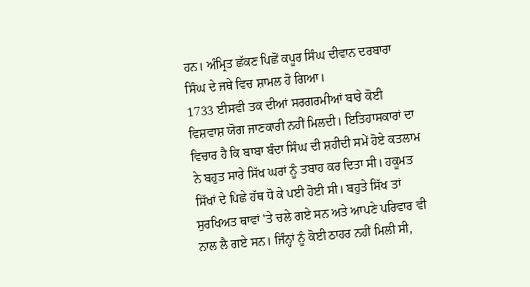ਹਨ। ਅੰਮ੍ਰਿਤ ਛੱਕਣ ਪਿਛੋਂ ਕਪੂਰ ਸਿੰਘ ਦੀਵਾਨ ਦਰਬਾਰਾ ਸਿੰਘ ਦੇ ਜਥੇ ਵਿਚ ਸ਼ਾਮਲ ਹੋ ਗਿਆ।
1733 ਈਸਵੀ ਤਕ ਦੀਆਂ ਸਰਗਰਮੀਆਂ ਬਾਰੇ ਕੋਈ ਵਿਸ਼ਵਾਸ਼ ਯੋਗ ਜਾਣਕਾਰੀ ਨਹੀਂ ਮਿਲਦੀ। ਇਤਿਹਾਸਕਾਰਾਂ ਦਾ ਵਿਚਾਰ ਹੈ ਕਿ ਬਾਬਾ ਬੰਦਾ ਸਿੰਘ ਦੀ ਸ਼ਹੀਦੀ ਸਮੇਂ ਹੋਏ ਕਤਲਾਮ ਨੇ ਬਹੁਤ ਸਾਰੇ ਸਿੱਖ ਘਰਾਂ ਨੂੰ ਤਬਾਹ ਕਰ ਦਿਤਾ ਸੀ। ਹਕੂਮਤ ਸਿੱਖਾਂ ਦੇ ਪਿਛੇ ਹੱਥ ਧੋ ਕੇ ਪਈ ਹੋਈ ਸੀ। ਬਹੁਤੇ ਸਿੱਖ ਤਾਂ ਸੁਰਖਿਅਤ ਥਾਵਾਂ 'ਤੇ ਚਲੇ ਗਏ ਸਨ ਅਤੇ ਆਪਣੇ ਪਰਿਵਾਰ ਵੀ ਨਾਲ ਲੈ ਗਏ ਸਨ। ਜਿੰਨ੍ਹਾਂ ਨੂੰ ਕੋਈ ਠਾਹਰ ਨਹੀਂ ਮਿਲੀ ਸੀ,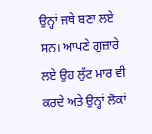ਉਨ੍ਹਾਂ ਜਥੇ ਬਣਾ ਲਏ ਸਨ। ਆਪਣੇ ਗੁਜ਼ਾਰੇ ਲਏ ਉਹ ਲੁੱਟ ਮਾਰ ਵੀ ਕਰਦੇ ਅਤੇ ਉਨ੍ਹਾਂ ਲੋਕਾਂ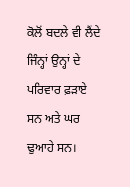ਕੋਲੋਂ ਬਦਲੇ ਵੀ ਲੈਂਦੇ ਜਿੰਨ੍ਹਾਂ ਉਨ੍ਹਾਂ ਦੇ ਪਰਿਵਾਰ ਫ਼ੜਾਏ ਸਨ ਅਤੇ ਘਰ ਢੁਆਹੇ ਸਨ।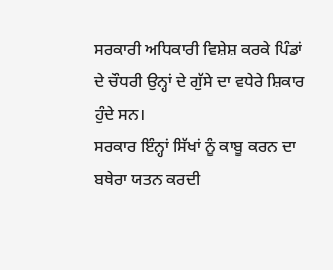ਸਰਕਾਰੀ ਅਧਿਕਾਰੀ ਵਿਸ਼ੇਸ਼ ਕਰਕੇ ਪਿੰਡਾਂ ਦੇ ਚੌਧਰੀ ਉਨ੍ਹਾਂ ਦੇ ਗੁੱਸੇ ਦਾ ਵਧੇਰੇ ਸ਼ਿਕਾਰ ਹੁੰਦੇ ਸਨ।
ਸਰਕਾਰ ਇੰਨ੍ਹਾਂ ਸਿੱਖਾਂ ਨੂੰ ਕਾਬੂ ਕਰਨ ਦਾ ਬਥੇਰਾ ਯਤਨ ਕਰਦੀ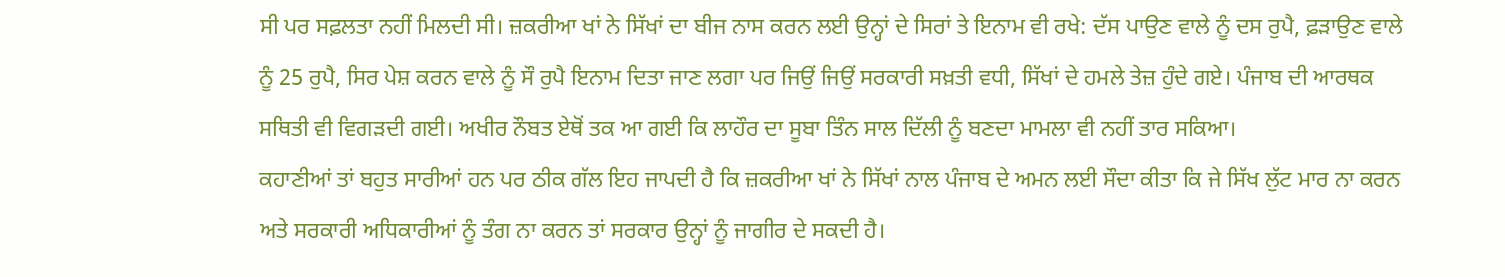ਸੀ ਪਰ ਸਫ਼ਲਤਾ ਨਹੀਂ ਮਿਲਦੀ ਸੀ। ਜ਼ਕਰੀਆ ਖਾਂ ਨੇ ਸਿੱਖਾਂ ਦਾ ਬੀਜ ਨਾਸ ਕਰਨ ਲਈ ਉਨ੍ਹਾਂ ਦੇ ਸਿਰਾਂ ਤੇ ਇਨਾਮ ਵੀ ਰਖੇ: ਦੱਸ ਪਾਉਣ ਵਾਲੇ ਨੂੰ ਦਸ ਰੁਪੈ, ਫ਼ੜਾਉਣ ਵਾਲੇ ਨੂੰ 25 ਰੁਪੈ, ਸਿਰ ਪੇਸ਼ ਕਰਨ ਵਾਲੇ ਨੂੰ ਸੌ ਰੁਪੈ ਇਨਾਮ ਦਿਤਾ ਜਾਣ ਲਗਾ ਪਰ ਜਿਉਂ ਜਿਉਂ ਸਰਕਾਰੀ ਸਖ਼ਤੀ ਵਧੀ, ਸਿੱਖਾਂ ਦੇ ਹਮਲੇ ਤੇਜ਼ ਹੁੰਦੇ ਗਏ। ਪੰਜਾਬ ਦੀ ਆਰਥਕ ਸਥਿਤੀ ਵੀ ਵਿਗੜਦੀ ਗਈ। ਅਖੀਰ ਨੌਬਤ ਏਥੋਂ ਤਕ ਆ ਗਈ ਕਿ ਲਾਹੌਰ ਦਾ ਸੂਬਾ ਤਿੰਨ ਸਾਲ ਦਿੱਲੀ ਨੂੰ ਬਣਦਾ ਮਾਮਲਾ ਵੀ ਨਹੀਂ ਤਾਰ ਸਕਿਆ।
ਕਹਾਣੀਆਂ ਤਾਂ ਬਹੁਤ ਸਾਰੀਆਂ ਹਨ ਪਰ ਠੀਕ ਗੱਲ ਇਹ ਜਾਪਦੀ ਹੈ ਕਿ ਜ਼ਕਰੀਆ ਖਾਂ ਨੇ ਸਿੱਖਾਂ ਨਾਲ ਪੰਜਾਬ ਦੇ ਅਮਨ ਲਈ ਸੌਦਾ ਕੀਤਾ ਕਿ ਜੇ ਸਿੱਖ ਲੁੱਟ ਮਾਰ ਨਾ ਕਰਨ ਅਤੇ ਸਰਕਾਰੀ ਅਧਿਕਾਰੀਆਂ ਨੂੰ ਤੰਗ ਨਾ ਕਰਨ ਤਾਂ ਸਰਕਾਰ ਉਨ੍ਹਾਂ ਨੂੰ ਜਾਗੀਰ ਦੇ ਸਕਦੀ ਹੈ।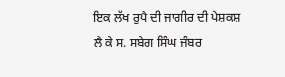ਇਕ ਲੱਖ ਰੁਪੈ ਦੀ ਜਾਗੀਰ ਦੀ ਪੇਸ਼ਕਸ਼ ਲੈ ਕੇ ਸ. ਸਬੇਗ ਸਿੰਘ ਜੰਬਰ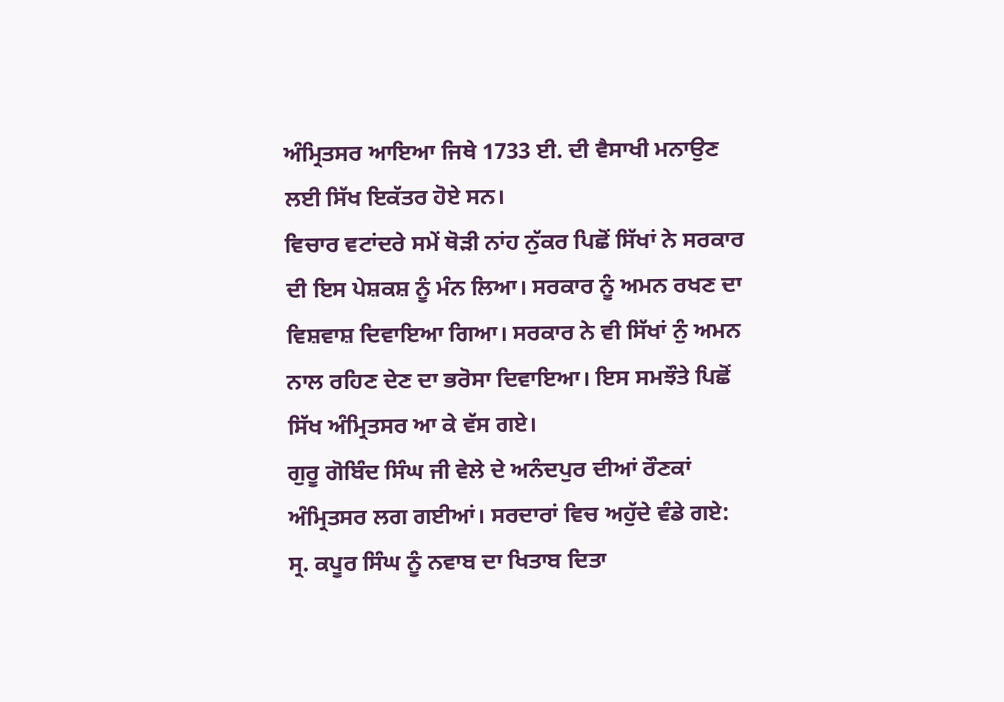ਅੰਮ੍ਰਿਤਸਰ ਆਇਆ ਜਿਥੇ 1733 ਈ. ਦੀ ਵੈਸਾਖੀ ਮਨਾਉਣ ਲਈ ਸਿੱਖ ਇਕੱਤਰ ਹੋਏ ਸਨ।
ਵਿਚਾਰ ਵਟਾਂਦਰੇ ਸਮੇਂ ਥੋੜੀ ਨਾਂਹ ਨੁੱਕਰ ਪਿਛੋਂ ਸਿੱਖਾਂ ਨੇ ਸਰਕਾਰ ਦੀ ਇਸ ਪੇਸ਼ਕਸ਼ ਨੂੰ ਮੰਨ ਲਿਆ। ਸਰਕਾਰ ਨੂੰ ਅਮਨ ਰਖਣ ਦਾ ਵਿਸ਼ਵਾਸ਼ ਦਿਵਾਇਆ ਗਿਆ। ਸਰਕਾਰ ਨੇ ਵੀ ਸਿੱਖਾਂ ਨੁੰ ਅਮਨ ਨਾਲ ਰਹਿਣ ਦੇਣ ਦਾ ਭਰੋਸਾ ਦਿਵਾਇਆ। ਇਸ ਸਮਝੌਤੇ ਪਿਛੋਂ ਸਿੱਖ ਅੰਮ੍ਰਿਤਸਰ ਆ ਕੇ ਵੱਸ ਗਏ।
ਗੁਰੂ ਗੋਬਿੰਦ ਸਿੰਘ ਜੀ ਵੇਲੇ ਦੇ ਅਨੰਦਪੁਰ ਦੀਆਂ ਰੌਣਕਾਂ ਅੰਮ੍ਰਿਤਸਰ ਲਗ ਗਈਆਂ। ਸਰਦਾਰਾਂ ਵਿਚ ਅਹੁੱਦੇ ਵੰਡੇ ਗਏ: ਸ੍ਰ. ਕਪੂਰ ਸਿੰਘ ਨੂੰ ਨਵਾਬ ਦਾ ਖਿਤਾਬ ਦਿਤਾ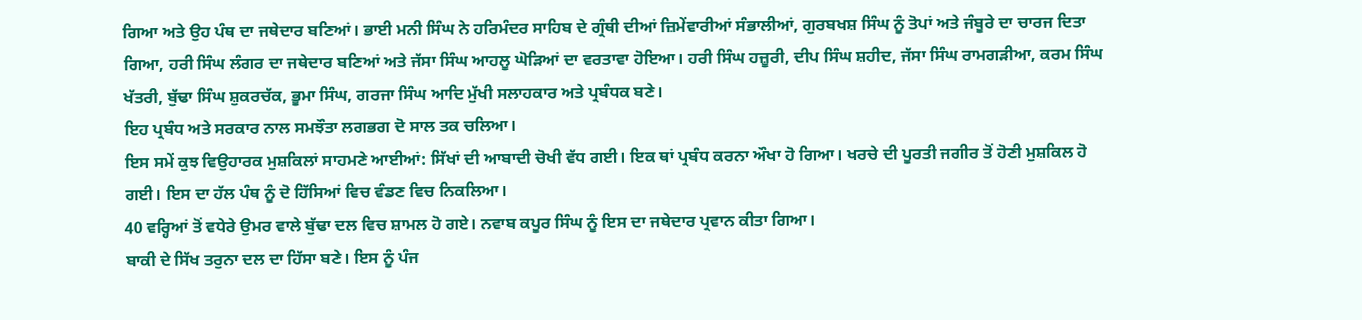ਗਿਆ ਅਤੇ ਉਹ ਪੰਥ ਦਾ ਜਥੇਦਾਰ ਬਣਿਆਂ। ਭਾਈ ਮਨੀ ਸਿੰਘ ਨੇ ਹਰਿਮੰਦਰ ਸਾਹਿਬ ਦੇ ਗ੍ਰੰਥੀ ਦੀਆਂ ਜ਼ਿਮੇਂਵਾਰੀਆਂ ਸੰਭਾਲੀਆਂ, ਗੁਰਬਖਸ਼ ਸਿੰਘ ਨੂੰ ਤੋਪਾਂ ਅਤੇ ਜੰਬੂਰੇ ਦਾ ਚਾਰਜ ਦਿਤਾ ਗਿਆ, ਹਰੀ ਸਿੰਘ ਲੰਗਰ ਦਾ ਜਥੇਦਾਰ ਬਣਿਆਂ ਅਤੇ ਜੱਸਾ ਸਿੰਘ ਆਹਲੂ ਘੋੜਿਆਂ ਦਾ ਵਰਤਾਵਾ ਹੋਇਆ। ਹਰੀ ਸਿੰਘ ਹਜ਼ੂਰੀ, ਦੀਪ ਸਿੰਘ ਸ਼ਹੀਦ, ਜੱਸਾ ਸਿੰਘ ਰਾਮਗੜੀਆ, ਕਰਮ ਸਿੰਘ ਖੱਤਰੀ, ਬੁੱਢਾ ਸਿੰਘ ਸ਼ੁਕਰਚੱਕ, ਭੂਮਾ ਸਿੰਘ, ਗਰਜਾ ਸਿੰਘ ਆਦਿ ਮੁੱਖੀ ਸਲਾਹਕਾਰ ਅਤੇ ਪ੍ਰਬੰਧਕ ਬਣੇ।
ਇਹ ਪ੍ਰਬੰਧ ਅਤੇ ਸਰਕਾਰ ਨਾਲ ਸਮਝੌਤਾ ਲਗਭਗ ਦੋ ਸਾਲ ਤਕ ਚਲਿਆ।
ਇਸ ਸਮੇਂ ਕੁਝ ਵਿਉਹਾਰਕ ਮੁਸ਼ਕਿਲਾਂ ਸਾਹਮਣੇ ਆਈਆਂ: ਸਿੱਖਾਂ ਦੀ ਆਬਾਦੀ ਚੋਖੀ ਵੱਧ ਗਈ। ਇਕ ਥਾਂ ਪ੍ਰਬੰਧ ਕਰਨਾ ਔਖਾ ਹੋ ਗਿਆ। ਖਰਚੇ ਦੀ ਪੂਰਤੀ ਜਗੀਰ ਤੋਂ ਹੋਣੀ ਮੁਸ਼ਕਿਲ ਹੋ ਗਈ। ਇਸ ਦਾ ਹੱਲ ਪੰਥ ਨੂੰ ਦੋ ਹਿੱਸਿਆਂ ਵਿਚ ਵੰਡਣ ਵਿਚ ਨਿਕਲਿਆ।
40 ਵਰ੍ਹਿਆਂ ਤੋਂ ਵਧੇਰੇ ਉਮਰ ਵਾਲੇ ਬੁੱਢਾ ਦਲ ਵਿਚ ਸ਼ਾਮਲ ਹੋ ਗਏ। ਨਵਾਬ ਕਪੂਰ ਸਿੰਘ ਨੂੰ ਇਸ ਦਾ ਜਥੇਦਾਰ ਪ੍ਰਵਾਨ ਕੀਤਾ ਗਿਆ।
ਬਾਕੀ ਦੇ ਸਿੱਖ ਤਰੁਨਾ ਦਲ ਦਾ ਹਿੱਸਾ ਬਣੇ। ਇਸ ਨੂੰ ਪੰਜ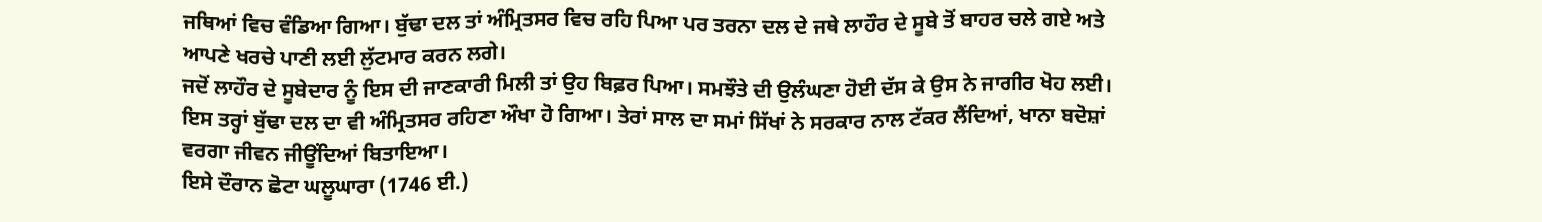ਜਥਿਆਂ ਵਿਚ ਵੰਡਿਆ ਗਿਆ। ਬੁੱਢਾ ਦਲ ਤਾਂ ਅੰਮ੍ਰਿਤਸਰ ਵਿਚ ਰਹਿ ਪਿਆ ਪਰ ਤਰਨਾ ਦਲ ਦੇ ਜਥੇ ਲਾਹੌਰ ਦੇ ਸੂਬੇ ਤੋਂ ਬਾਹਰ ਚਲੇ ਗਏ ਅਤੇ ਆਪਣੇ ਖਰਚੇ ਪਾਣੀ ਲਈ ਲੁੱਟਮਾਰ ਕਰਨ ਲਗੇ।
ਜਦੋਂ ਲਾਹੌਰ ਦੇ ਸੂਬੇਦਾਰ ਨੂੰ ਇਸ ਦੀ ਜਾਣਕਾਰੀ ਮਿਲੀ ਤਾਂ ਉਹ ਬਿਫ਼ਰ ਪਿਆ। ਸਮਝੌਤੇ ਦੀ ਉਲੰਘਣਾ ਹੋਈ ਦੱਸ ਕੇ ਉਸ ਨੇ ਜਾਗੀਰ ਖੋਹ ਲਈ। ਇਸ ਤਰ੍ਹਾਂ ਬੁੱਢਾ ਦਲ ਦਾ ਵੀ ਅੰਮ੍ਰਿਤਸਰ ਰਹਿਣਾ ਔਖਾ ਹੋ ਗਿਆ। ਤੇਰਾਂ ਸਾਲ ਦਾ ਸਮਾਂ ਸਿੱਖਾਂ ਨੇ ਸਰਕਾਰ ਨਾਲ ਟੱਕਰ ਲੈਂਦਿਆਂ, ਖਾਨਾ ਬਦੋਸ਼ਾਂ ਵਰਗਾ ਜੀਵਨ ਜੀਊਂਦਿਆਂ ਬਿਤਾਇਆ।
ਇਸੇ ਦੌਰਾਨ ਛੋਟਾ ਘਲੂਘਾਰਾ (1746 ਈ.)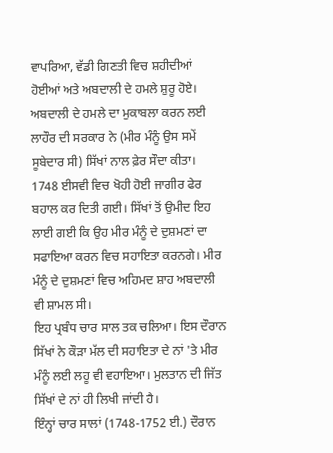ਵਾਪਰਿਆ, ਵੱਡੀ ਗਿਣਤੀ ਵਿਚ ਸ਼ਹੀਦੀਆਂ ਹੋਈਆਂ ਅਤੇ ਅਬਦਾਲੀ ਦੇ ਹਮਲੇ ਸ਼ੁਰੂ ਹੋਏ। ਅਬਦਾਲੀ ਦੇ ਹਮਲੇ ਦਾ ਮੁਕਾਬਲਾ ਕਰਨ ਲਈ ਲਾਹੌਰ ਦੀ ਸਰਕਾਰ ਨੇ (ਮੀਰ ਮੰਨੂੰ ਉਸ ਸਮੇਂ ਸੂਬੇਦਾਰ ਸੀ) ਸਿੱਖਾਂ ਨਾਲ ਫ਼ੇਰ ਸੌਦਾ ਕੀਤਾ।
1748 ਈਸਵੀ ਵਿਚ ਖੋਹੀ ਹੋਈ ਜਾਗੀਰ ਫੇਰ ਬਹਾਲ ਕਰ ਦਿਤੀ ਗਈ। ਸਿੱਖਾਂ ਤੋਂ ਉਮੀਦ ਇਹ ਲਾਈ ਗਈ ਕਿ ਉਹ ਮੀਰ ਮੰਨੂੰ ਦੇ ਦੁਸ਼ਮਣਾਂ ਦਾ ਸਫਾਇਆ ਕਰਨ ਵਿਚ ਸਹਾਇਤਾ ਕਰਨਗੇ। ਮੀਰ ਮੰਨੂੰ ਦੇ ਦੁਸ਼ਮਣਾਂ ਵਿਚ ਅਹਿਮਦ ਸ਼ਾਹ ਅਬਦਾਲੀ ਵੀ ਸ਼ਾਮਲ ਸੀ।
ਇਹ ਪ੍ਰਬੰਧ ਚਾਰ ਸਾਲ ਤਕ ਚਲਿਆ। ਇਸ ਦੌਰਾਨ ਸਿੱਖਾਂ ਨੇ ਕੌੜਾ ਮੱਲ ਦੀ ਸਹਾਇਤਾ ਦੇ ਨਾਂ 'ਤੇ ਮੀਰ ਮੰਨੂੰ ਲਈ ਲਹੂ ਵੀ ਵਹਾਇਆ। ਮੁਲਤਾਨ ਦੀ ਜਿੱਤ ਸਿੱਖਾਂ ਦੇ ਨਾਂ ਹੀ ਲਿਖੀ ਜਾਂਦੀ ਹੈ।
ਇੰਨ੍ਹਾਂ ਚਾਰ ਸਾਲਾਂ (1748-1752 ਈ.) ਦੌਰਾਨ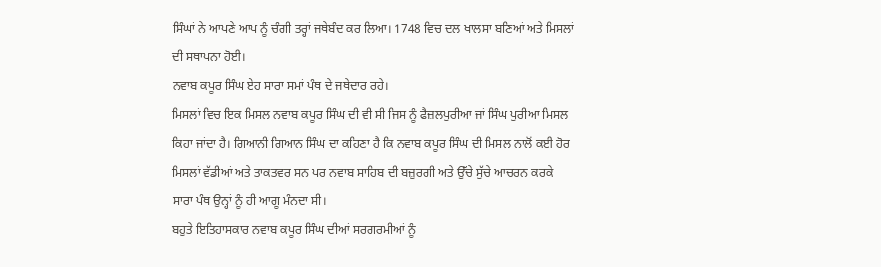ਸਿੰਘਾਂ ਨੇ ਆਪਣੇ ਆਪ ਨੂੰ ਚੰਗੀ ਤਰ੍ਹਾਂ ਜਥੇਬੰਦ ਕਰ ਲਿਆ। 1748 ਵਿਚ ਦਲ ਖਾਲਸਾ ਬਣਿਆਂ ਅਤੇ ਮਿਸਲਾਂ ਦੀ ਸਥਾਪਨਾ ਹੋਈ।
ਨਵਾਬ ਕਪੂਰ ਸਿੰਘ ਏਹ ਸਾਰਾ ਸਮਾਂ ਪੰਥ ਦੇ ਜਥੇਦਾਰ ਰਹੇ।
ਮਿਸਲਾਂ ਵਿਚ ਇਕ ਮਿਸਲ ਨਵਾਬ ਕਪੂਰ ਸਿੰਘ ਦੀ ਵੀ ਸੀ ਜਿਸ ਨੂੰ ਫੈਜ਼ਲਪੁਰੀਆ ਜਾਂ ਸਿੰਘ ਪੁਰੀਆ ਮਿਸਲ ਕਿਹਾ ਜਾਂਦਾ ਹੈ। ਗਿਆਨੀ ਗਿਆਨ ਸਿੰਘ ਦਾ ਕਹਿਣਾ ਹੈ ਕਿ ਨਵਾਬ ਕਪੂਰ ਸਿੰਘ ਦੀ ਮਿਸਲ ਨਾਲੋਂ ਕਈ ਹੋਰ ਮਿਸਲਾਂ ਵੱਡੀਆਂ ਅਤੇ ਤਾਕਤਵਰ ਸਨ ਪਰ ਨਵਾਬ ਸਾਹਿਬ ਦੀ ਬਜ਼ੁਰਗੀ ਅਤੇ ਉੱਚੇ ਸੁੱਚੇ ਆਚਰਨ ਕਰਕੇ ਸਾਰਾ ਪੰਥ ਉਨ੍ਹਾਂ ਨੂੰ ਹੀ ਆਗੂ ਮੰਨਦਾ ਸੀ।
ਬਹੁਤੇ ਇਤਿਹਾਸਕਾਰ ਨਵਾਬ ਕਪੂਰ ਸਿੰਘ ਦੀਆਂ ਸਰਗਰਮੀਆਂ ਨੂੰ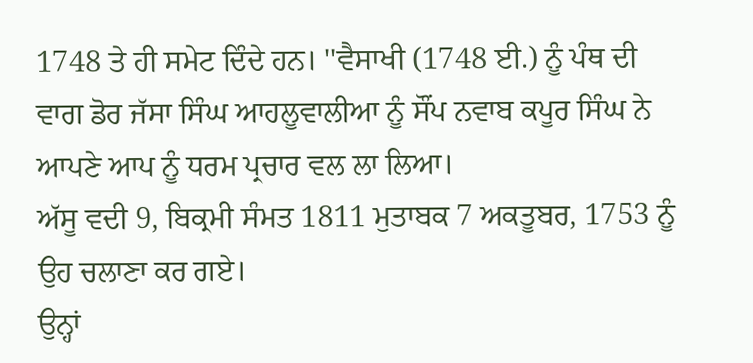1748 ਤੇ ਹੀ ਸਮੇਟ ਦਿੰਦੇ ਹਨ। ''ਵੈਸਾਖੀ (1748 ਈ.) ਨੂੰ ਪੰਥ ਦੀ ਵਾਗ ਡੋਰ ਜੱਸਾ ਸਿੰਘ ਆਹਲੂਵਾਲੀਆ ਨੂੰ ਸੌਂਪ ਨਵਾਬ ਕਪੂਰ ਸਿੰਘ ਨੇ ਆਪਣੇ ਆਪ ਨੂੰ ਧਰਮ ਪ੍ਰਚਾਰ ਵਲ ਲਾ ਲਿਆ।
ਅੱਸੂ ਵਦੀ 9, ਬਿਕ੍ਰਮੀ ਸੰਮਤ 1811 ਮੁਤਾਬਕ 7 ਅਕਤੂਬਰ, 1753 ਨੂੰ ਉਹ ਚਲਾਣਾ ਕਰ ਗਏ।
ਉਨ੍ਹਾਂ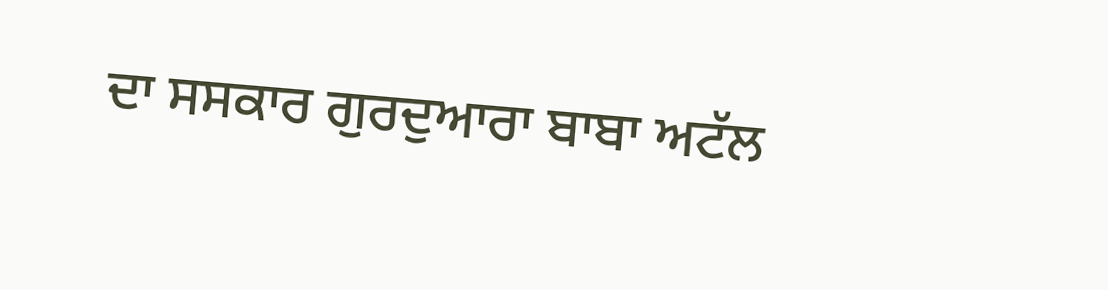ਦਾ ਸਸਕਾਰ ਗੁਰਦੁਆਰਾ ਬਾਬਾ ਅਟੱਲ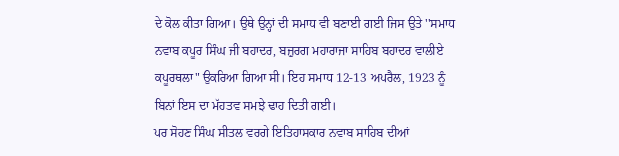ਦੇ ਕੋਲ ਕੀਤਾ ਗਿਆ। ਉਥੇ ਉਨ੍ਹਾਂ ਦੀ ਸਮਾਧ ਵੀ ਬਣਾਈ ਗਈ ਜਿਸ ਉਤੇ ''ਸਮਾਧ ਨਵਾਬ ਕਪੂਰ ਸਿੰਘ ਜੀ ਬਹਾਦਰ, ਬਜ਼ੁਰਗ ਮਹਾਰਾਜਾ ਸਾਹਿਬ ਬਹਾਦਰ ਵਾਲੀਏ ਕਪੂਰਥਲਾ" ਉਕਰਿਆ ਗਿਆ ਸੀ। ਇਹ ਸਮਾਧ 12-13 ਅਪਰੈਲ, 1923 ਨੂੰ ਬਿਨਾਂ ਇਸ ਦਾ ਮੱਹਤਵ ਸਮਝੇ ਢਾਹ ਦਿਤੀ ਗਈ।
ਪਰ ਸੋਹਣ ਸਿੰਘ ਸੀਤਲ ਵਰਗੇ ਇਤਿਹਾਸਕਾਰ ਨਵਾਬ ਸਾਹਿਬ ਦੀਆਂ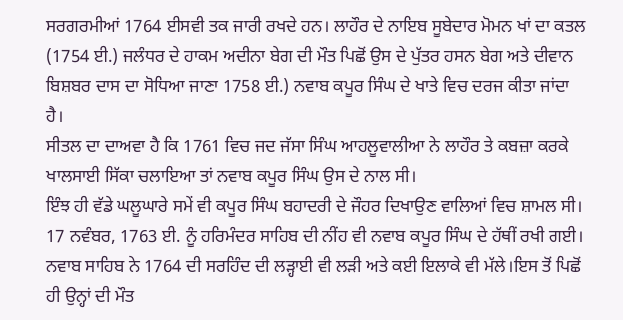ਸਰਗਰਮੀਆਂ 1764 ਈਸਵੀ ਤਕ ਜਾਰੀ ਰਖਦੇ ਹਨ। ਲਾਹੌਰ ਦੇ ਨਾਇਬ ਸੂਬੇਦਾਰ ਮੋਮਨ ਖਾਂ ਦਾ ਕਤਲ (1754 ਈ.) ਜਲੰਧਰ ਦੇ ਹਾਕਮ ਅਦੀਨਾ ਬੇਗ ਦੀ ਮੌਤ ਪਿਛੋਂ ਉਸ ਦੇ ਪੁੱਤਰ ਹਸਨ ਬੇਗ ਅਤੇ ਦੀਵਾਨ ਬਿਸ਼ਬਰ ਦਾਸ ਦਾ ਸੋਧਿਆ ਜਾਣਾ 1758 ਈ.) ਨਵਾਬ ਕਪੂਰ ਸਿੰਘ ਦੇ ਖਾਤੇ ਵਿਚ ਦਰਜ ਕੀਤਾ ਜਾਂਦਾ ਹੈ।
ਸੀਤਲ ਦਾ ਦਾਅਵਾ ਹੈ ਕਿ 1761 ਵਿਚ ਜਦ ਜੱਸਾ ਸਿੰਘ ਆਹਲੂਵਾਲੀਆ ਨੇ ਲਾਹੌਰ ਤੇ ਕਬਜ਼ਾ ਕਰਕੇ ਖਾਲਸਾਈ ਸਿੱਕਾ ਚਲਾਇਆ ਤਾਂ ਨਵਾਬ ਕਪੂਰ ਸਿੰਘ ਉਸ ਦੇ ਨਾਲ ਸੀ।
ਇੰਝ ਹੀ ਵੱਡੇ ਘਲੂਘਾਰੇ ਸਮੇਂ ਵੀ ਕਪੂਰ ਸਿੰਘ ਬਹਾਦਰੀ ਦੇ ਜੌਹਰ ਦਿਖਾਉਣ ਵਾਲਿਆਂ ਵਿਚ ਸ਼ਾਮਲ ਸੀ।
17 ਨਵੰਬਰ, 1763 ਈ. ਨੂੰ ਹਰਿਮੰਦਰ ਸਾਹਿਬ ਦੀ ਨੀਂਹ ਵੀ ਨਵਾਬ ਕਪੂਰ ਸਿੰਘ ਦੇ ਹੱਥੀਂ ਰਖੀ ਗਈ। ਨਵਾਬ ਸਾਹਿਬ ਨੇ 1764 ਦੀ ਸਰਹਿੰਦ ਦੀ ਲੜ੍ਹਾਈ ਵੀ ਲੜੀ ਅਤੇ ਕਈ ਇਲਾਕੇ ਵੀ ਮੱਲੇ।ਇਸ ਤੋਂ ਪਿਛੋਂ ਹੀ ਉਨ੍ਹਾਂ ਦੀ ਮੌਤ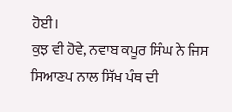ਹੋਈ।
ਕੁਝ ਵੀ ਹੋਵੇ, ਨਵਾਬ ਕਪੂਰ ਸਿੰਘ ਨੇ ਜਿਸ ਸਿਆਣਪ ਨਾਲ ਸਿੱਖ ਪੰਥ ਦੀ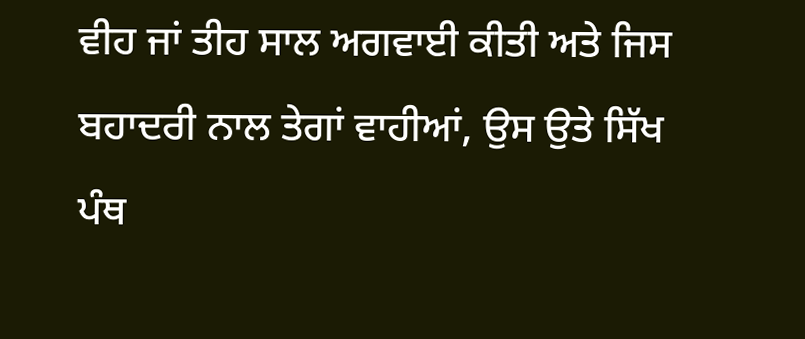ਵੀਹ ਜਾਂ ਤੀਹ ਸਾਲ ਅਗਵਾਈ ਕੀਤੀ ਅਤੇ ਜਿਸ ਬਹਾਦਰੀ ਨਾਲ ਤੇਗਾਂ ਵਾਹੀਆਂ, ਉਸ ਉਤੇ ਸਿੱਖ ਪੰਥ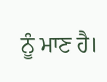ਨੂੰ ਮਾਣ ਹੈ।